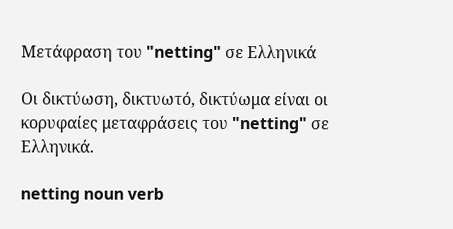Μετάφραση του "netting" σε Ελληνικά

Οι δικτύωση, δικτυωτό, δικτύωμα είναι οι κορυφαίες μεταφράσεις του "netting" σε Ελληνικά.

netting noun verb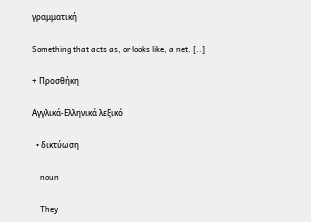γραμματική

Something that acts as, or looks like, a net. [..]

+ Προσθήκη

Αγγλικά-Ελληνικά λεξικό

  • δικτύωση

    noun

    They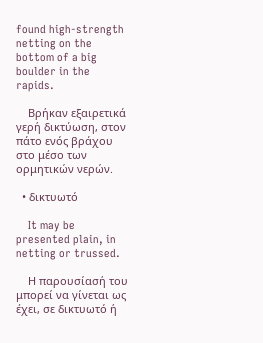found high-strength netting on the bottom of a big boulder in the rapids.

    Βρήκαν εξαιρετικά γερή δικτύωση, στον πάτο ενός βράχου στο μέσο των ορμητικών νερών.

  • δικτυωτό

    It may be presented plain, in netting or trussed.

    Η παρουσίασή του μπορεί να γίνεται ως έχει, σε δικτυωτό ή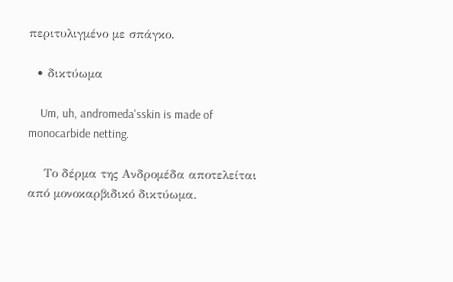περιτυλιγμένο με σπάγκο.

  • δικτύωμα

    Um, uh, andromeda'sskin is made of monocarbide netting.

    Το δέρμα της Ανδρομέδα αποτελείται από μονοκαρβιδικό δικτύωμα.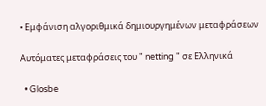• Εμφάνιση αλγοριθμικά δημιουργημένων μεταφράσεων

Αυτόματες μεταφράσεις του " netting " σε Ελληνικά

  • Glosbe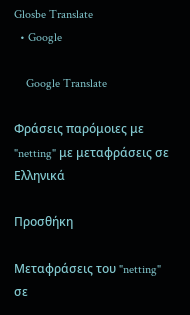Glosbe Translate
  • Google

    Google Translate

Φράσεις παρόμοιες με "netting" με μεταφράσεις σε Ελληνικά

Προσθήκη

Μεταφράσεις του "netting" σε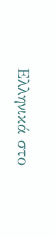Ελληνικά στο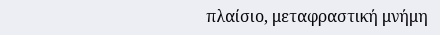πλαίσιο, μεταφραστική μνήμη